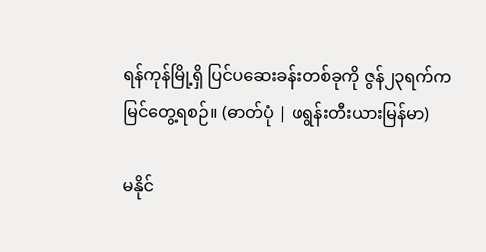ရန်ကုန်မြို့ရှိ ပြင်ပဆေးခန်းတစ်ခုကို ဇွန်၂၃ရက်က မြင်တွေ့ရစဉ်။ (ဓာတ်ပုံ | ဖရွန်းတီးယားမြန်မာ)

မနိုင်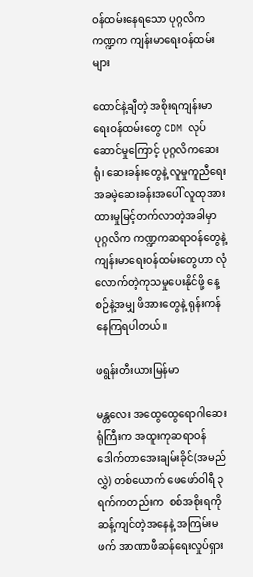ဝန်ထမ်းနေရသော ပုဂ္ဂလိကကဏ္ဍက ကျန်းမာရေးဝန်ထမ်းများ

ထောင်နဲ့ချီတဲ့ အစိုးရကျန်းမာရေးဝန်ထမ်းတွေ CDM လုပ်ဆောင်မှုကြောင့် ပုဂ္ဂလိကဆေးရုံ၊ ဆေးခန်းတွေနဲ့ လူမှုကူညီရေး အခမဲ့ဆေးခန်းအပေါ် လူထုအားထားမှုမြင့်တက်လာတဲ့အခါမှာ ပုဂ္ဂလိက ကဏ္ဍကဆရာဝန်တွေနဲ့ ကျန်းမာရေးဝန်ထမ်းတွေဟာ လုံလောက်တဲ့ကုသမှုပေးနိုင်ဖို့ နေ့စဉ်နဲ့အမျှ ဖိအားတွေနဲ့ ရုန်းကန်နေကြရပါတယ်။

ဖရွန်းတီးယားမြန်မာ

မန္တလေး အထွေထွေရောဂါဆေးရုံကြီးက အထူးကုဆရာဝန် ဒေါက်တာအေးချမ်းခိုင်(အမည်လွှဲ) တစ်ယောက် ဖေဖော်ဝါရီ ၃ရက်ကတည်းက  စစ်အစိုးရကိုဆန့်ကျင်တဲ့အနေနဲ့ အကြမ်းမဖက် အာဏာဖီဆန်ရေးလှုပ်ရှား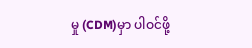မှု (CDM)မှာ ပါဝင်ဖို့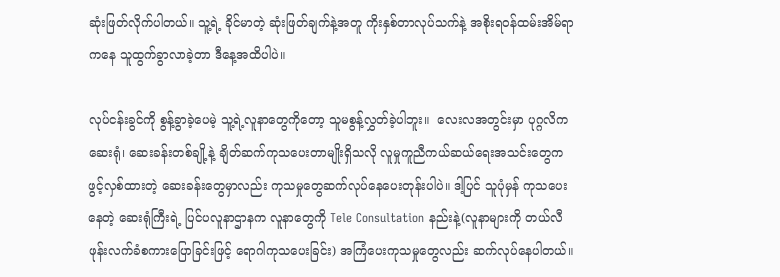ဆုံးဖြတ်လိုက်ပါတယ်။ သူ့ရဲ့ ခိုင်မာတဲ့ ဆုံးဖြတ်ချက်နဲ့အတူ ကိုးနှစ်တာလုပ်သက်နဲ့ အစိုးရဝန်ထမ်းအိမ်ရာကနေ သူထွက်ခွာလာခဲ့တာ ဒီနေ့အထိပါပဲ။

လုပ်ငန်းခွင်ကို စွန့်ခွာခဲ့ပေမဲ့ သူ့ရဲ့လူနာတွေကိုတော့ သူမစွန့်လွှတ်ခဲ့ပါဘူး။  လေးလအတွင်းမှာ ပုဂ္ဂလိက ဆေးရုံ၊ ဆေးခန်းတစ်ချို့နဲ့ ချိတ်ဆက်ကုသပေးတာမျိုးရှိသလို လူမှုကူညီကယ်ဆယ်ရေးအသင်းတွေက ဖွင့်လှစ်ထားတဲ့ ဆေးခန်းတွေမှာလည်း ကုသမှုတွေဆက်လုပ်နေပေးတုန်းပါပဲ။ ဒါ့ပြင် သူပုံမှန် ကုသပေးနေတဲ့ ဆေးရုံကြီးရဲ့ ပြင်ပလူနာဌာနက လူနာတွေကို Tele Consultation နည်းနဲ့(လူနာများကို တယ်လီဖုန်းလက်ခံစကားပြောခြင်းဖြင့် ရောဂါကုသပေးခြင်း) အကြံပေးကုသမှုတွေလည်း ဆက်လုပ်နေပါတယ်။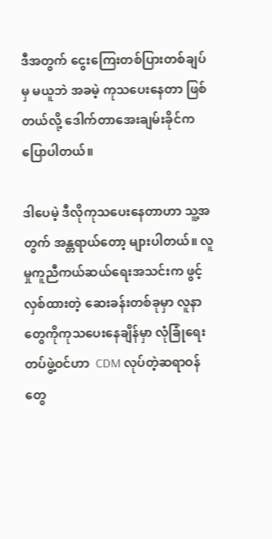ဒီအတွက် ငွေးကြေးတစ်ပြားတစ်ချပ်မှ မယူဘဲ အခမဲ့ ကုသပေးနေတာ ဖြစ်တယ်လို့ ဒေါက်တာအေးချမ်းခိုင်က ပြောပါတယ်။

ဒါပေမဲ့ ဒီလိုကုသပေးနေတာဟာ သူ့အတွက် အန္တရာယ်တော့ များပါတယ်။ လူမှုကူညီကယ်ဆယ်ရေးအသင်းက ဖွင့်လှစ်ထားတဲ့ ဆေးခန်းတစ်ခုမှာ လူနာတွေကိုကုသပေးနေချိန်မှာ လုံခြုံရေးတပ်ဖွဲ့ဝင်ဟာ  CDM လုပ်တဲ့ဆရာဝန်တွေ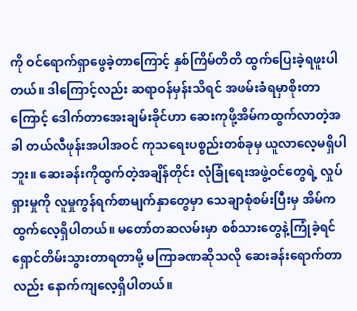ကို ဝင်ရောက်ရှာဖွေခဲ့တာကြောင့် နှစ်ကြိမ်တိတိ ထွက်ပြေးခဲ့ရဖူးပါတယ်။ ဒါကြောင့်လည်း ဆရာဝန်မှန်းသိရင် အဖမ်းခံရမှာစိုးတာကြောင့် ဒေါက်တာအေးချမ်းခိုင်ဟာ ဆေးကုဖို့အိမ်ကထွက်လာတဲ့အခါ တယ်လီဖုန်းအပါအဝင် ကုသရေးပစ္စည်းတစ်ခုမှ ယူလာလေ့မရှိပါဘူး။ ဆေးခန်းကိုထွက်တဲ့အချိန်တိုင်း လုံခြုံရေးအဖွဲ့ဝင်တွေရဲ့ လှုပ်ရှားမှုကို လူမှုကွန်ရက်စာမျက်နှာတွေမှာ သေချာစုံစမ်းပြီးမှ အိမ်ကထွက်လေ့ရှိပါတယ်။ မတော်တဆလမ်းမှာ စစ်သားတွေနဲ့ကြုံခဲ့ရင် ရှောင်တိမ်းသွားတာရတာမို့ မကြာခဏဆိုသလို ဆေးခန်းရောက်တာလည်း နောက်ကျလေ့ရှိပါတယ်။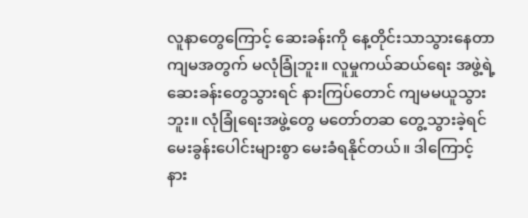လူနာတွေကြောင့် ဆေးခန်းကို နေ့တိုင်းသာသွားနေတာ ကျမအတွက် မလုံခြုံဘူး။ လူမှုကယ်ဆယ်ရေး အဖွဲ့ရဲ့ ဆေးခန်းတွေသွားရင် နားကြပ်တောင် ကျမမယူသွားဘူး။ လုံခြုံရေးအဖွဲ့တွေ မတော်တဆ တွေ့သွားခဲ့ရင် မေးခွန်းပေါင်းများစွာ မေးခံရနိုင်တယ်။ ဒါကြောင့် နား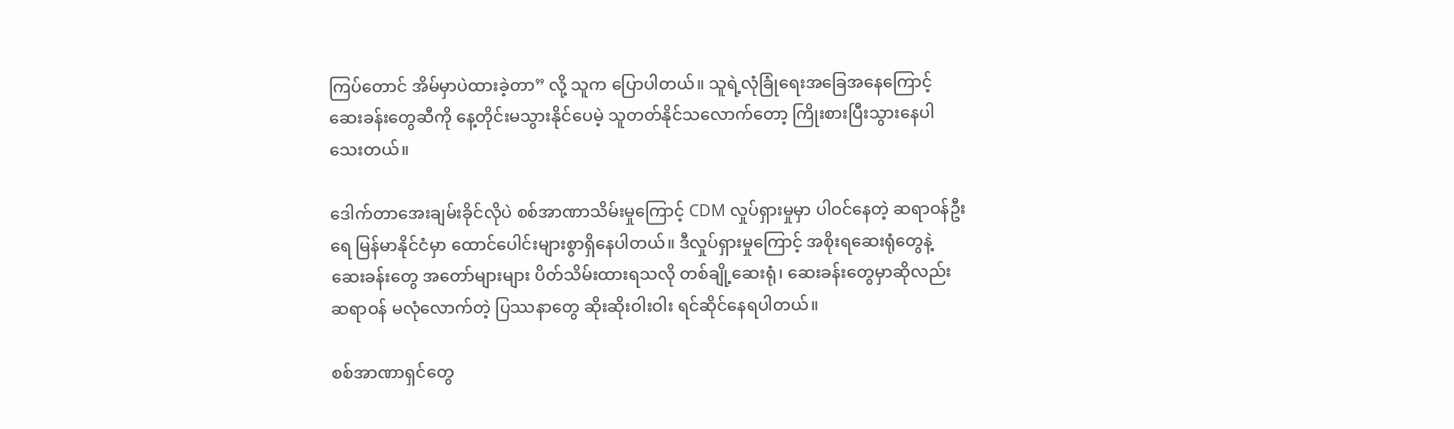ကြပ်တောင် အိမ်မှာပဲထားခဲ့တာ” လို့ သူက ပြောပါတယ်။ သူရဲ့လုံခြုံရေးအခြေအနေကြောင့် ဆေးခန်းတွေဆီကို နေ့တိုင်းမသွားနိုင်ပေမဲ့ သူတတ်နိုင်သလောက်တော့ ကြိုးစားပြီးသွားနေပါသေးတယ်။

ဒေါက်တာအေးချမ်းခိုင်လိုပဲ စစ်အာဏာသိမ်းမှုကြောင့် CDM လှုပ်ရှားမှုမှာ ပါဝင်နေတဲ့ ဆရာဝန်ဦးရေ မြန်မာနိုင်ငံမှာ ထောင်ပေါင်းများစွာရှိနေပါတယ်။ ဒီလှုပ်ရှားမှုကြောင့် အစိုးရဆေးရုံတွေနဲ့ ဆေးခန်းတွေ အတော်များများ ပိတ်သိမ်းထားရသလို တစ်ချို့ဆေးရုံ၊ ဆေးခန်းတွေမှာဆိုလည်း ဆရာဝန် မလုံလောက်တဲ့ ပြဿနာတွေ ဆိုးဆိုးဝါးဝါး ရင်ဆိုင်နေရပါတယ်။

စစ်အာဏာရှင်တွေ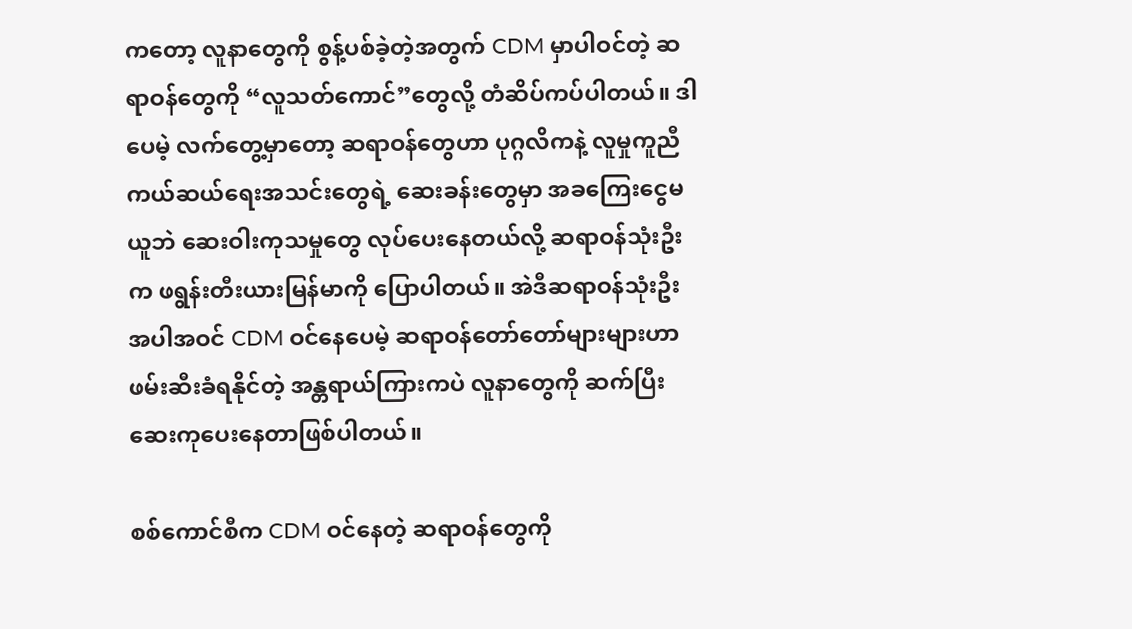ကတော့ လူနာတွေကို စွန့်ပစ်ခဲ့တဲ့အတွက် CDM မှာပါဝင်တဲ့ ဆရာဝန်တွေကို “လူသတ်ကောင်”တွေလို့ တံဆိပ်ကပ်ပါတယ်။ ဒါပေမဲ့ လက်တွေ့မှာတော့ ဆရာဝန်တွေဟာ ပုဂ္ဂလိကနဲ့ လူမှုကူညီကယ်ဆယ်ရေးအသင်းတွေရဲ့ ဆေးခန်းတွေမှာ အခကြေးငွေမယူဘဲ ဆေးဝါးကုသမှုတွေ လုပ်ပေးနေတယ်လို့ ဆရာဝန်သုံးဦးက ဖရွန်းတီးယားမြန်မာကို ပြောပါတယ်။ အဲဒီဆရာဝန်သုံးဦး အပါအဝင် CDM ဝင်နေပေမဲ့ ဆရာဝန်တော်တော်များများဟာ ဖမ်းဆီးခံရနိုင်တဲ့ အန္တရာယ်ကြားကပဲ လူနာတွေကို ဆက်ပြီးဆေးကုပေးနေတာဖြစ်ပါတယ်။

စစ်ကောင်စီက CDM ဝင်နေတဲ့ ဆရာဝန်တွေကို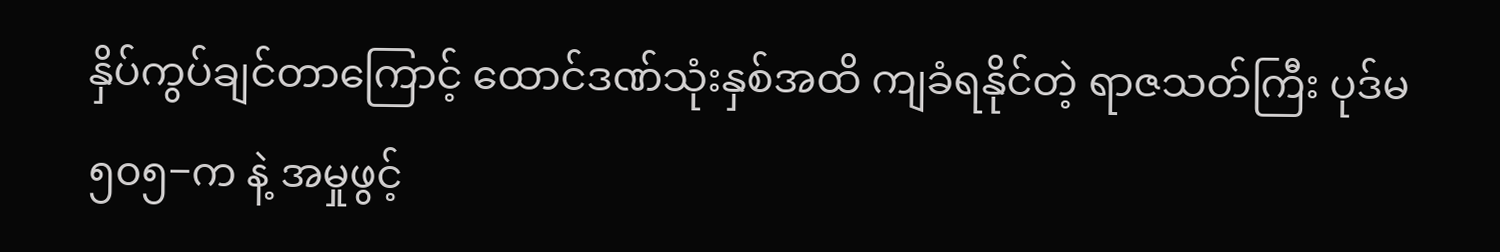နှိပ်ကွပ်ချင်တာကြောင့် ထောင်ဒဏ်သုံးနှစ်အထိ ကျခံရနိုင်တဲ့ ရာဇသတ်ကြီး ပုဒ်မ ၅၀၅−က နဲ့ အမှုဖွင့်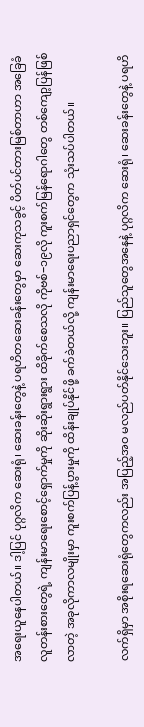အရေးယူနေပါတယ်။ ဒါ့ပြင် ပုဂ္ဂလိက ဆေးရုံ၊ ဆေးခန်းတွေနဲ့ ပရဟိတဆေးခန်းတွေမှာ ဆေးကုသခွင့် ပိတ်ပင်တားမြစ်တာဟာ အခြေခံ လူတန်းစားတွေရဲ့ ကျန်းမာရေးစောင့်ရှောက်မှုကို ဆိုးဆိုးရွားရွား ထိခိုက်စေသလို ကိုဗစ်−၁၉လို ကူးစက်မြန်ရောဂါတွေ တစ်ကျော့ပြန်ဖြစ်လာတဲ့ အခုလိုကာလမျိုးမှာ ကူးစက်ပြန့်ပွားမှုကို ထိန်းချုပ်နိုင်ဖို့ ခက်ခဲတယ်လို့ ကျန်းမာရေးပညာရှင်တွေက သုံးသပ်ပါတယ်။

လက်ရှိမှာ အစိုးရဆေးရုံတွေကလည်း အပြည့်အဝ မလည်ပတ်နိုင်သေးဘူး။ ပြည်သူတွေအနေနဲ့ ပုဂ္ဂလိက ဆေးရုံ၊ ဆေးခန်းတွေနဲ့ ပရဟိ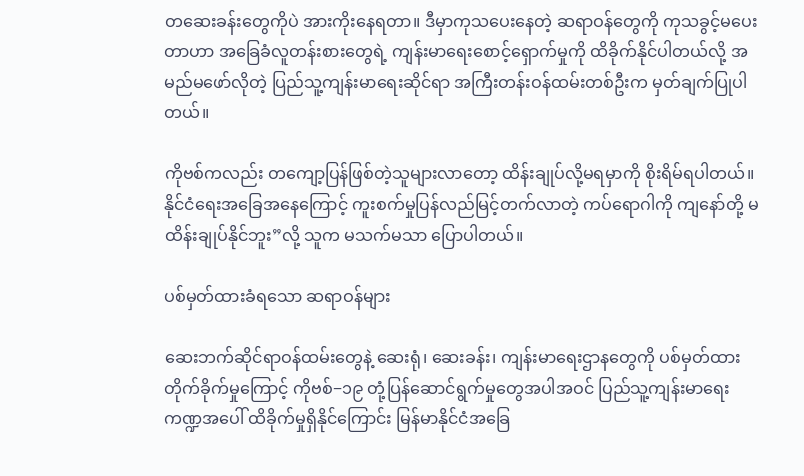တဆေးခန်းတွေကိုပဲ အားကိုးနေရတာ။ ဒီမှာကုသပေးနေတဲ့ ဆရာဝန်တွေကို ကုသခွင့်မပေးတာဟာ အခြေခံလူတန်းစားတွေရဲ့ ကျန်းမာရေးစောင့်ရှောက်မှုကို ထိခိုက်နိုင်ပါတယ်လို့ အမည်မဖော်လိုတဲ့ ပြည်သူ့ကျန်းမာရေးဆိုင်ရာ အကြီးတန်းဝန်ထမ်းတစ်ဦးက မှတ်ချက်ပြုပါတယ်။

ကိုဗစ်ကလည်း တကျော့ပြန်ဖြစ်တဲ့သူများလာတော့ ထိန်းချုပ်လို့မရမှာကို စိုးရိမ်ရပါတယ်။ နိုင်ငံရေးအခြေအနေကြောင့် ကူးစက်မှုပြန်လည်မြင့်တက်လာတဲ့ ကပ်ရောဂါကို ကျနော်တို့ မထိန်းချုပ်နိုင်ဘူး”လို့ သူက မသက်မသာ ပြောပါတယ်။

ပစ်မှတ်ထားခံရသော ဆရာဝန်များ

ဆေးဘက်ဆိုင်ရာဝန်ထမ်းတွေနဲ့ ဆေးရုံ၊ ဆေးခန်း၊ ကျန်းမာရေးဌာနတွေကို ပစ်မှတ်ထား တိုက်ခိုက်မှုကြောင့် ကိုဗစ်−၁၉ တုံ့ပြန်ဆောင်ရွက်မှုတွေအပါအဝင် ပြည်သူ့ကျန်းမာရေးကဏ္ဍအပေါ် ထိခိုက်မှုရှိနိုင်ကြောင်း မြန်မာနိုင်ငံအခြေ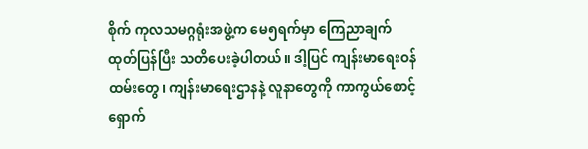စိုက် ကုလသမဂ္ဂရုံးအဖွဲ့က မေ၅ရက်မှာ ကြေညာချက် ထုတ်ပြန်ပြီး သတိပေးခဲ့ပါတယ်။ ဒါ့ပြင် ကျန်းမာရေးဝန်ထမ်းတွေ၊ ကျန်းမာရေးဌာနနဲ့ လူနာတွေကို ကာကွယ်စောင့်ရှောက်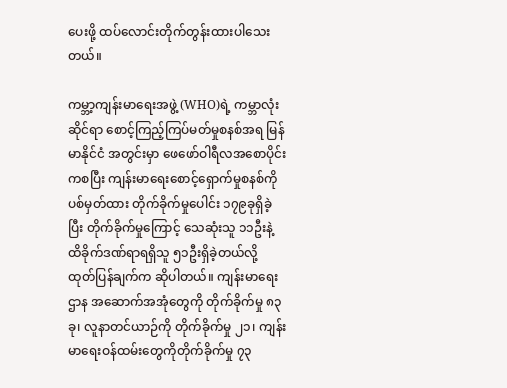ပေးဖို့ ထပ်လောင်းတိုက်တွန်းထားပါသေးတယ်။

ကမ္ဘာ့ကျန်းမာရေးအဖွဲ့ (WHO)ရဲ့ ကမ္ဘာလုံးဆိုင်ရာ စောင့်ကြည့်ကြပ်မတ်မှုစနစ်အရ မြန်မာနိုင်ငံ အတွင်းမှာ ဖေဖော်ဝါရီလအစောပိုင်းကစပြီး ကျန်းမာရေးစောင့်ရှောက်မှုစနစ်ကို ပစ်မှတ်ထား တိုက်ခိုက်မှုပေါင်း ၁၇၉ခုရှိခဲ့ပြီး တိုက်ခိုက်မှုကြောင့် သေဆုံးသူ ၁၁ဦးနဲ့ ထိခိုက်ဒဏ်ရာရရှိသူ ၅၁ဦးရှိခဲ့တယ်လို့ ထုတ်ပြန်ချက်က ဆိုပါတယ်။ ကျန်းမာရေးဌာန အဆောက်အအုံတွေကို တိုက်ခိုက်မှု ၈၃ခု၊ လူနာတင်ယာဉ်ကို တိုက်ခိုက်မှု ၂၁၊ ကျန်းမာရေးဝန်ထမ်းတွေကိုတိုက်ခိုက်မှု ၇၃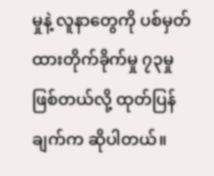မှုနဲ့ လူနာတွေကို ပစ်မှတ်ထားတိုက်ခိုက်မှု ၇၃မှုဖြစ်တယ်လို့ ထုတ်ပြန်ချက်က ဆိုပါတယ်။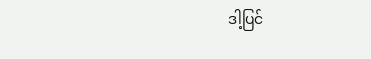ဒါ့ပြင်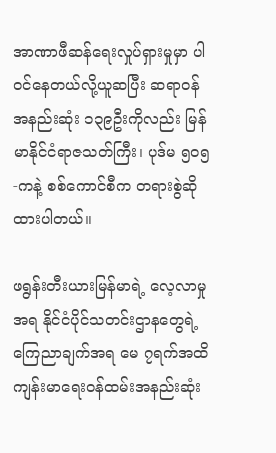အာဏာဖီဆန်ရေးလှုပ်ရှားမှုမှာ ပါဝင်နေတယ်လို့ယူဆပြီး ဆရာဝန် အနည်းဆုံး ၁၃၉ဦးကိုလည်း မြန်မာနိုင်ငံရာဇသတ်ကြီး၊ ပုဒ်မ ၅၀၅-ကနဲ့ စစ်ကောင်စီက တရားစွဲဆိုထားပါတယ်။

ဖရွန်းတီးယားမြန်မာရဲ့ လေ့လာမှုအရ နိုင်ငံပိုင်သတင်းဌာနတွေရဲ့ ကြေညာချက်အရ မေ ၇ရက်အထိ ကျန်းမာရေးဝန်ထမ်းအနည်းဆုံး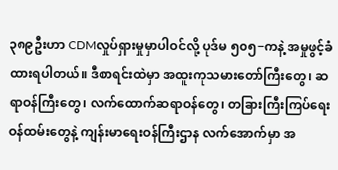၃၈၉ဦးဟာ CDMလှုပ်ရှားမှုမှာပါဝင်လို့ ပုဒ်မ ၅၀၅−ကနဲ့ အမှုဖွင့်ခံထားရပါတယ်။ ဒီစာရင်းထဲမှာ အထူးကုသမားတော်ကြီးတွေ၊ ဆရာဝန်ကြီးတွေ၊ လက်ထောက်ဆရာဝန်တွေ၊ တခြားကြီးကြပ်ရေးဝန်ထမ်းတွေနဲ့ ကျန်းမာရေးဝန်ကြီးဌာန လက်အောက်မှာ အ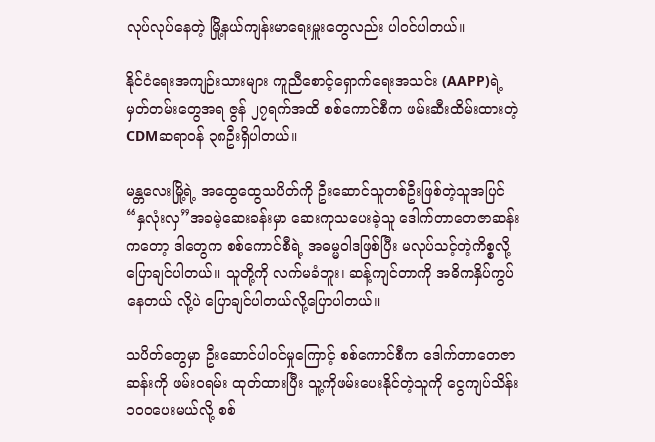လုပ်လုပ်နေတဲ့ မြို့နယ်ကျန်းမာရေးမှူးတွေလည်း ပါဝင်ပါတယ်။

နိုင်ငံရေးအကျဉ်းသားများ ကူညီစောင့်ရှောက်ရေးအသင်း (AAPP)ရဲ့ မှတ်တမ်းတွေအရ ဇွန် ၂၇ရက်အထိ စစ်ကောင်စီက ဖမ်းဆီးထိမ်းထားတဲ့ CDMဆရာဝန် ၃၈ဦးရှိပါတယ်။

မန္တလေးမြို့ရဲ့ အထွေထွေသပိတ်ကို ဦးဆောင်သူတစ်ဦးဖြစ်တဲ့သူအပြင် “နှလုံးလှ”အခမဲ့ဆေးခန်းမှာ ဆေးကုသပေးခဲ့သူ ဒေါက်တာတေဇာဆန်းကတော့ ဒါတွေက စစ်ကောင်စီရဲ့ အဓမ္မဝါဒဖြစ်ပြီး မလုပ်သင့်တဲ့ကိစ္စလို့ ပြောချင်ပါတယ်။ သူတို့ကို လက်မခံဘူး၊ ဆန့်ကျင်တာကို အဓိကနှိပ်ကွပ်နေတယ် လို့ပဲ ပြောချင်ပါတယ်လို့ပြောပါတယ်။

သပိတ်တွေမှာ ဦးဆောင်ပါဝင်မှုကြောင့် စစ်ကောင်စီက ဒေါက်တာတေဇာဆန်းကို ဖမ်းဝရမ်း ထုတ်ထားပြီး သူ့ကိုဖမ်းပေးနိုင်တဲ့သူကို ငွေကျပ်သိန်း၁၀၀ပေးမယ်လို့ စစ်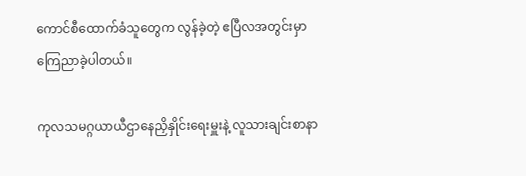ကောင်စီထောက်ခံသူတွေက လွန်ခဲ့တဲ့ ဧပြီလအတွင်းမှာ ကြေညာခဲ့ပါတယ်။

ကုလသမဂ္ဂယာယီဌာနေညှိနှိုင်းရေးမှူးနဲ့ လူသားချင်းစာနာ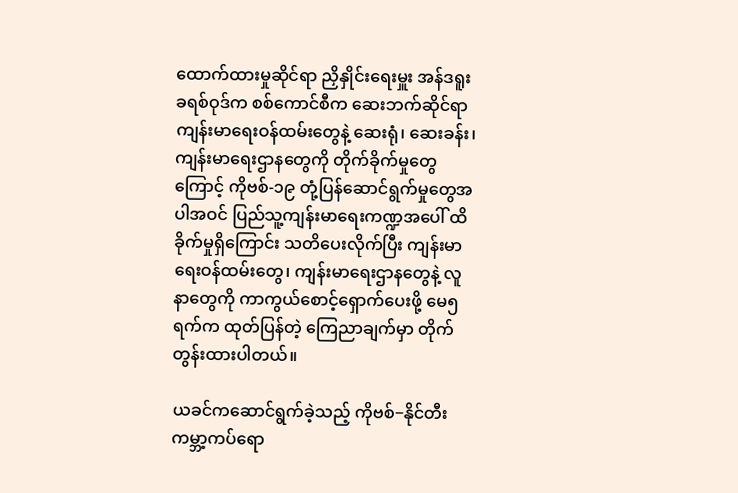ထောက်ထားမှုဆိုင်ရာ ညှိနှိုင်းရေးမှူး အန်ဒရူး ခရစ်ဝုဒ်က စစ်ကောင်စီက ဆေးဘက်ဆိုင်ရာကျန်းမာရေးဝန်ထမ်းတွေနဲ့ ဆေးရုံ၊ ဆေးခန်း၊ ကျန်းမာရေးဌာနတွေကို တိုက်ခိုက်မှုတွေကြောင့် ကိုဗစ်-၁၉ တုံ့ပြန်ဆောင်ရွက်မှုတွေအပါအဝင် ပြည်သူ့ကျန်းမာရေးကဏ္ဍအပေါ် ထိခိုက်မှုရှိကြောင်း သတိပေးလိုက်ပြီး ကျန်းမာရေးဝန်ထမ်းတွေ၊ ကျန်းမာရေးဌာနတွေနဲ့ လူနာတွေကို ကာကွယ်စောင့်ရှောက်ပေးဖို့ မေ၅ရက်က ထုတ်ပြန်တဲ့ ကြေညာချက်မှာ တိုက်တွန်းထားပါတယ်။

ယခင်ကဆောင်ရွက်ခဲ့သည့် ကိုဗစ်−နိုင်တီးကမ္ဘာ့ကပ်ရော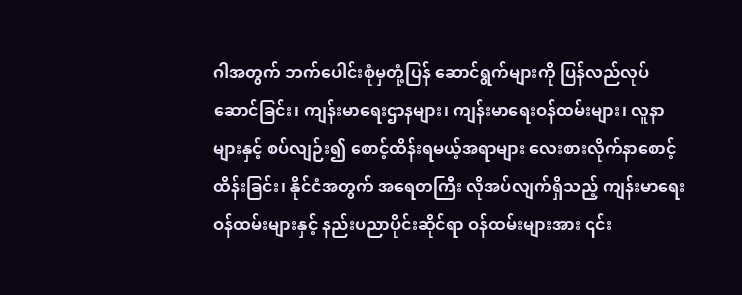ဂါအတွက် ဘက်ပေါင်းစုံမှတုံ့ပြန် ဆောင်ရွက်များကို ပြန်လည်လုပ်ဆောင်ခြင်း၊ ကျန်းမာရေးဌာနများ၊ ကျန်းမာရေးဝန်ထမ်းများ၊ လူနာများနှင့် စပ်လျဉ်း၍ စောင့်ထိန်းရမယ့်အရာများ လေးစားလိုက်နာစောင့်ထိန်းခြင်း၊ နိုင်ငံအတွက် အရေတကြီး လိုအပ်လျက်ရှိသည့် ကျန်းမာရေးဝန်ထမ်းများနှင့် နည်းပညာပိုင်းဆိုင်ရာ ဝန်ထမ်းများအား ၎င်း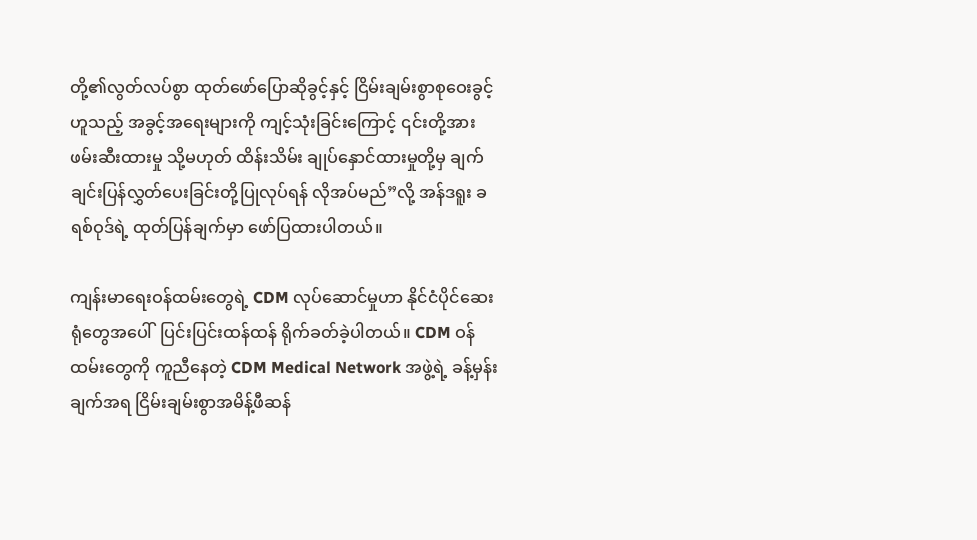တို့၏လွတ်လပ်စွာ ထုတ်ဖော်ပြောဆိုခွင့်နှင့် ငြိမ်းချမ်းစွာစုဝေးခွင့်ဟူသည့် အခွင့်အရေးများကို ကျင့်သုံးခြင်းကြောင့် ၎င်းတို့အား ဖမ်းဆီးထားမှု သို့မဟုတ် ထိန်းသိမ်း ချုပ်နှောင်ထားမှုတို့မှ ချက်ချင်းပြန်လွှတ်ပေးခြင်းတို့ပြုလုပ်ရန် လိုအပ်မည်”လို့ အန်ဒရူး ခရစ်ဝုဒ်ရဲ့ ထုတ်ပြန်ချက်မှာ ဖော်ပြထားပါတယ်။

ကျန်းမာရေးဝန်ထမ်းတွေရဲ့ CDM လုပ်ဆောင်မှုဟာ နိုင်ငံပိုင်ဆေးရုံတွေအပေါ်  ပြင်းပြင်းထန်ထန် ရိုက်ခတ်ခဲ့ပါတယ်။ CDM ဝန်ထမ်းတွေကို ကူညီနေတဲ့ CDM Medical Network အဖွဲ့ရဲ့ ခန့်မှန်းချက်အရ ငြိမ်းချမ်းစွာအမိန့်ဖီဆန်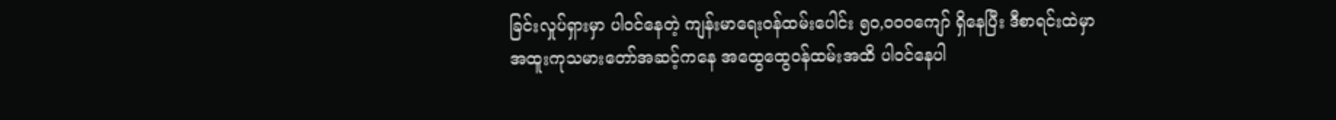ခြင်းလှုပ်ရှားမှာ ပါဝင်နေတဲ့ ကျန်းမာရေးဝန်ထမ်းပေါင်း ၅၀,၀၀၀ကျော် ရှိနေပြီး ဒီစာရင်းထဲမှာ အထူးကုသမားတော်အဆင့်ကနေ အထွေထွေဝန်ထမ်းအထိ ပါဝင်နေပါ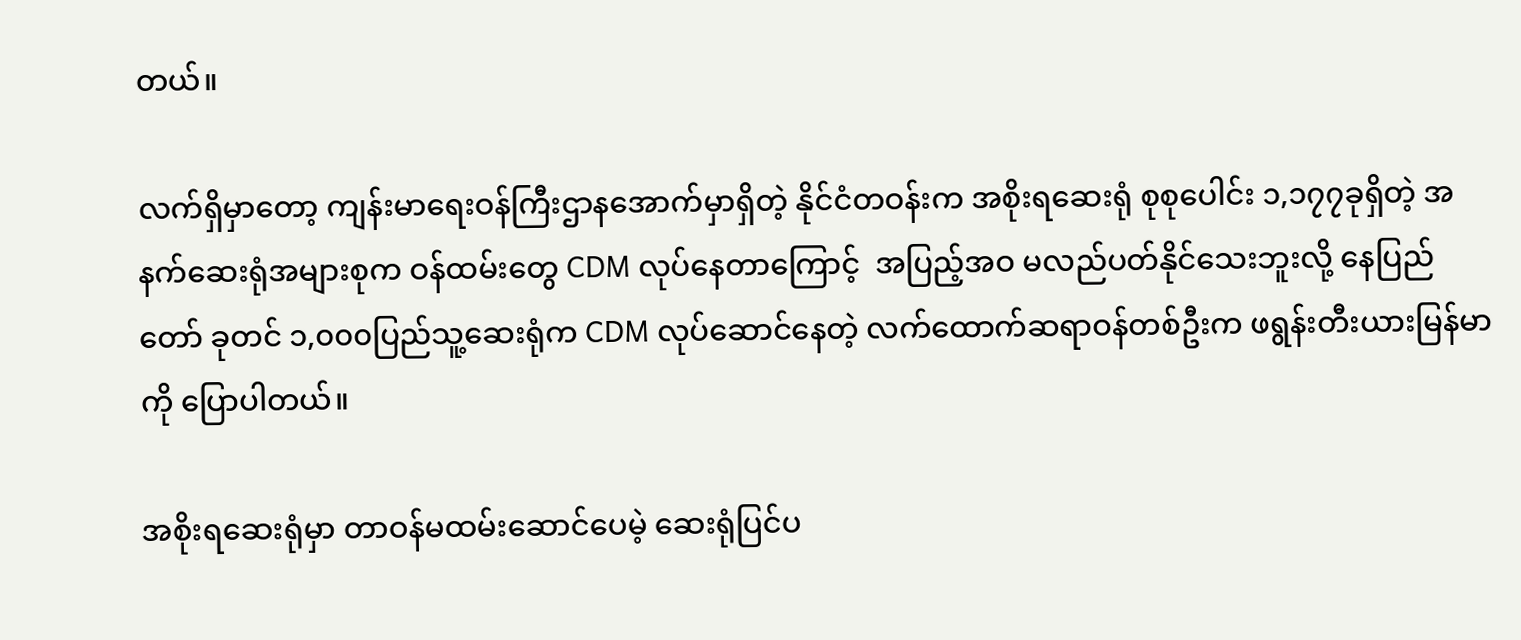တယ်။

လက်ရှိမှာတော့ ကျန်းမာရေးဝန်ကြီးဌာနအောက်မှာရှိတဲ့ နိုင်ငံတဝန်းက အစိုးရဆေးရုံ စုစုပေါင်း ၁,၁၇၇ခုရှိတဲ့ အနက်ဆေးရုံအများစုက ဝန်ထမ်းတွေ CDM လုပ်နေတာကြောင့်  အပြည့်အဝ မလည်ပတ်နိုင်သေးဘူးလို့ နေပြည်တော် ခုတင် ၁,၀၀၀ပြည်သူ့ဆေးရုံက CDM လုပ်ဆောင်နေတဲ့ လက်ထောက်ဆရာဝန်တစ်ဦးက ဖရွန်းတီးယားမြန်မာကို ပြောပါတယ်။

အစိုးရဆေးရုံမှာ တာဝန်မထမ်းဆောင်ပေမဲ့ ဆေးရုံပြင်ပ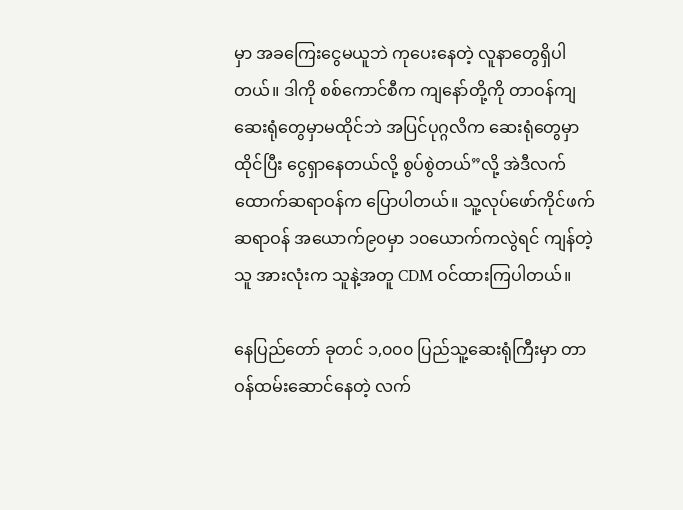မှာ အခကြေးငွေမယူဘဲ ကုပေးနေတဲ့ လူနာတွေရှိပါတယ်။ ဒါကို စစ်ကောင်စီက ကျနော်တို့ကို တာဝန်ကျဆေးရုံတွေမှာမထိုင်ဘဲ အပြင်ပုဂ္ဂလိက ဆေးရုံတွေမှာထိုင်ပြီး ငွေရှာနေတယ်လို့ စွပ်စွဲတယ်”လို့ အဲဒီလက်ထောက်ဆရာဝန်က ပြောပါတယ်။ သူ့လုပ်ဖော်ကိုင်ဖက်ဆရာဝန် အယောက်၉၀မှာ ၁၀ယောက်ကလွဲရင် ကျန်တဲ့သူ အားလုံးက သူနဲ့အတူ CDM ဝင်ထားကြပါတယ်။

နေပြည်တော် ခုတင် ၁,၀၀၀ ပြည်သူ့ဆေးရုံကြီးမှာ တာဝန်ထမ်းဆောင်နေတဲ့ လက်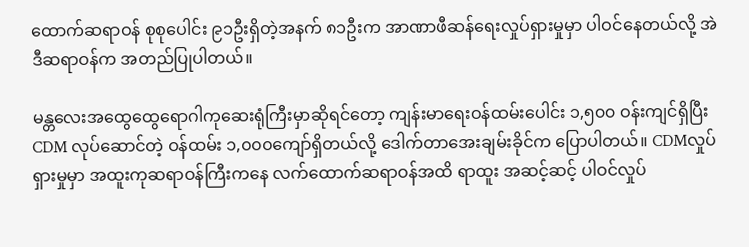ထောက်ဆရာဝန် စုစုပေါင်း ၉၁ဦးရှိတဲ့အနက် ၈၁ဦးက အာဏာဖီဆန်ရေးလှုပ်ရှားမှုမှာ ပါဝင်နေတယ်လို့ အဲဒီဆရာဝန်က အတည်ပြုပါတယ်။

မန္တလေးအထွေထွေရောဂါကုဆေးရုံကြီးမှာဆိုရင်တော့ ကျန်းမာရေးဝန်ထမ်းပေါင်း ၁,၅၀၀ ဝန်းကျင်ရှိပြီး CDM လုပ်ဆောင်တဲ့ ဝန်ထမ်း ၁,၀၀၀ကျော်ရှိတယ်လို့ ဒေါက်တာအေးချမ်းခိုင်က ပြောပါတယ်။ CDMလှုပ်ရှားမှုမှာ အထူးကုဆရာဝန်ကြီးကနေ လက်ထောက်ဆရာဝန်အထိ ရာထူး အဆင့်ဆင့် ပါဝင်လှုပ်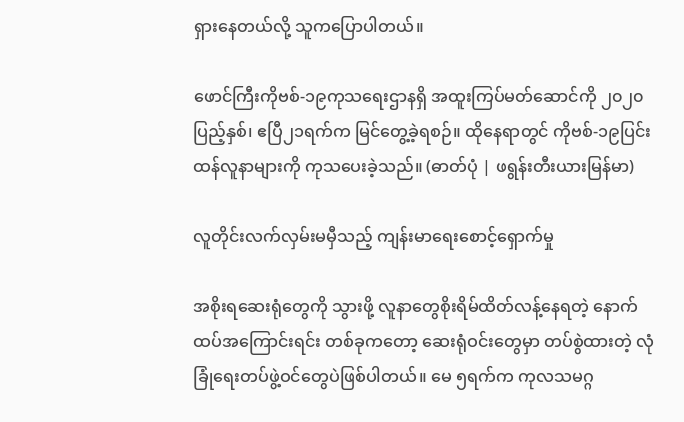ရှားနေတယ်လို့ သူကပြောပါတယ်။

ဖောင်ကြီးကိုဗစ်-၁၉ကုသရေးဌာနရှိ အထူးကြပ်မတ်ဆောင်ကို ၂၀၂၀ပြည့်နှစ်၊ ဧပြီ၂၁ရက်က မြင်တွေ့ခဲ့ရစဉ်။ ထိုနေရာတွင် ကိုဗစ်-၁၉ပြင်းထန်လူနာများကို ကုသပေးခဲ့သည်။ (ဓာတ်ပုံ | ဖရွန်းတီးယားမြန်မာ)

လူတိုင်းလက်လှမ်းမမှီသည့် ကျန်းမာရေးစောင့်ရှောက်မှု

အစိုးရဆေးရုံတွေကို သွားဖို့ လူနာတွေစိုးရိမ်ထိတ်လန့်နေရတဲ့ နောက်ထပ်အကြောင်းရင်း တစ်ခုကတော့ ဆေးရုံဝင်းတွေမှာ တပ်စွဲထားတဲ့ လုံခြုံရေးတပ်ဖွဲ့ဝင်တွေပဲဖြစ်ပါတယ်။ မေ ၅ရက်က ကုလသမဂ္ဂ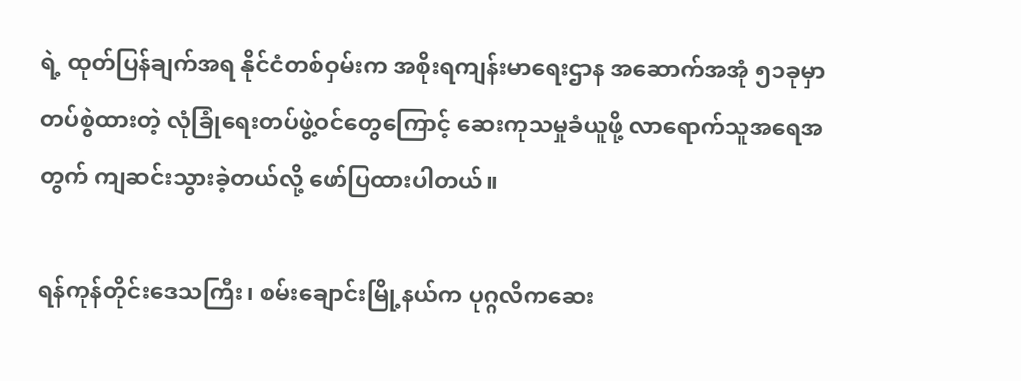ရဲ့ ထုတ်ပြန်ချက်အရ နိုင်ငံတစ်ဝှမ်းက အစိုးရကျန်းမာရေးဌာန အဆောက်အအုံ ၅၁ခုမှာ တပ်စွဲထားတဲ့ လုံခြုံရေးတပ်ဖွဲ့ဝင်တွေကြောင့် ဆေးကုသမှုခံယူဖို့ လာရောက်သူအရေအတွက် ကျဆင်းသွားခဲ့တယ်လို့ ဖော်ပြထားပါတယ်။

ရန်ကုန်တိုင်းဒေသကြီး၊ စမ်းချောင်းမြို့နယ်က ပုဂ္ဂလိကဆေး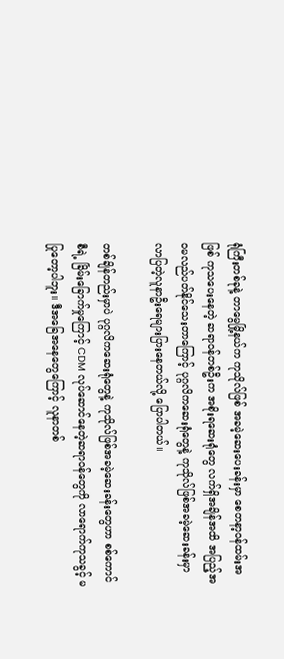ရုံကြီးတစ်ခုနဲ့ တာမွေမြို့နယ်က ကုသိုလ်ဖြစ် အခမဲ့ဆေးပေးခန်းမှာ စေတနာ့ဝန်ထမ်းအဖြစ် ကုသပေးနေတဲ့ ဆရာဝန်တစ်ဦးက အစိုးရဆေးရုံတွေ လက်ရှိအချိန်အထိ အပြည့်အဝမလည်ပတ်နိုင်သေးတာကြောင့် ပုဂ္ဂလိကဆေးရုံတွေနဲ့ ကုသိုလ်ဖြစ်အခမဲ့ဆေးခန်းမှာ လာပြတဲ့လူနာဦးရေများပြားနေတယ်လို့ ပြောပါတယ်။

တစ်ချိန်တည်းမှာပဲ ပုဂ္ဂလိကဆေးရုံတွေနဲ့ ကုသိုလ်ဖြစ်အခမဲ့ဆေးခန်းတွေဟာ စစ်ကောင်စီရဲ့ ခြိမ်းခြောက်မှုကြောင့် CDM လုပ်ဆောင်နေတဲ့ဆရာဝန်တွေကို လာရောက်ကုသခွင့် မပြုတော့ပါဘူး။ ဒီအခြေအနေတွေကြောင့် လူနာတစ်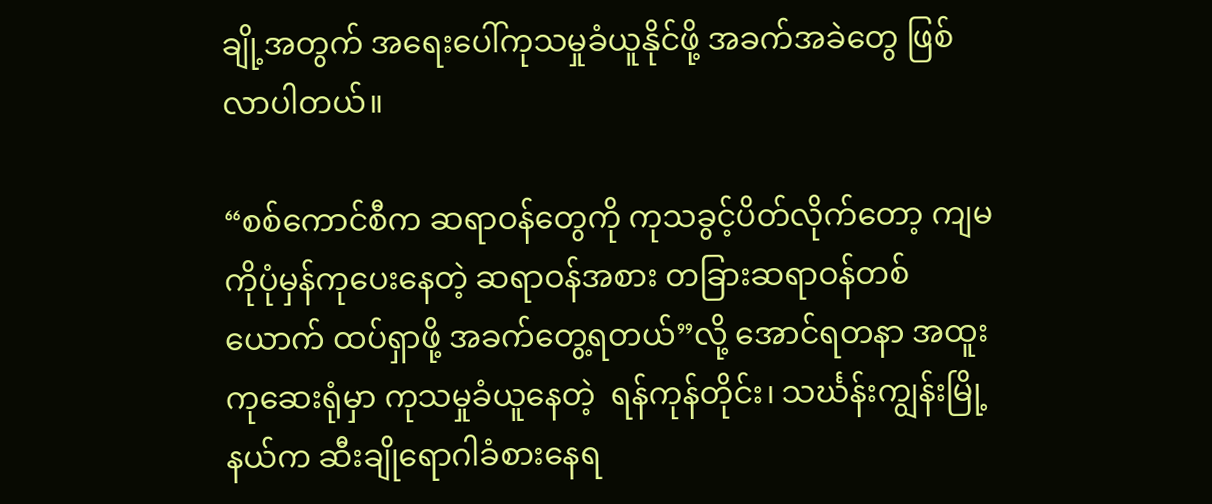ချို့အတွက် အရေးပေါ်ကုသမှုခံယူနိုင်ဖို့ အခက်အခဲတွေ ဖြစ်လာပါတယ်။

“စစ်ကောင်စီက ဆရာဝန်တွေကို ကုသခွင့်ပိတ်လိုက်တော့ ကျမကိုပုံမှန်ကုပေးနေတဲ့ ဆရာဝန်အစား တခြားဆရာဝန်တစ်ယောက် ထပ်ရှာဖို့ အခက်တွေ့ရတယ်”လို့ အောင်ရတနာ အထူးကုဆေးရုံမှာ ကုသမှုခံယူနေတဲ့  ရန်ကုန်တိုင်း၊ သင်္ဃန်းကျွန်းမြို့နယ်က ဆီးချိုရောဂါခံစားနေရ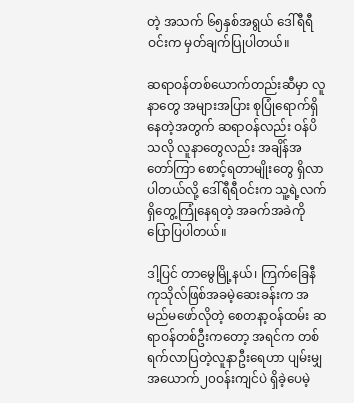တဲ့ အသက် ၆၅နှစ်အရွယ် ဒေါ်ရီရီဝင်းက မှတ်ချက်ပြုပါတယ်။

ဆရာဝန်တစ်ယောက်တည်းဆီမှာ လူနာတွေ အများအပြား စုပြုံရောက်ရှိနေတဲ့အတွက် ဆရာဝန်လည်း ဝန်ပိသလို လူနာတွေလည်း အချိန်အတော်ကြာ စောင့်ရတာမျိုးတွေ ရှိလာပါတယ်လို့ ဒေါ်ရီရီဝင်းက သူ့ရဲ့လက်ရှိတွေ့ကြုံနေရတဲ့ အခက်အခဲကို ပြောပြပါတယ်။

ဒါ့ပြင် တာမွေမြို့နယ်၊ ကြက်ခြေနီကုသိုလ်ဖြစ်အခမဲ့ဆေးခန်းက အမည်မဖော်လိုတဲ့ စေတနာ့ဝန်ထမ်း ဆရာဝန်တစ်ဦးကတော့ အရင်က တစ်ရက်လာပြတဲ့လူနာဦးရေဟာ ပျမ်းမျှ အယောက်၂၀ဝန်းကျင်ပဲ ရှိခဲ့ပေမဲ့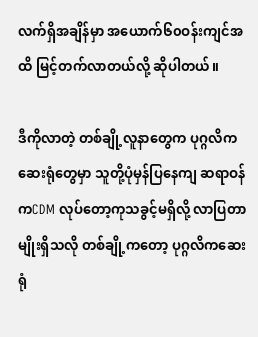လက်ရှိအချိန်မှာ အယောက်၆၀ဝန်းကျင်အထိ မြင့်တက်လာတယ်လို့ ဆိုပါတယ်။

ဒီကိုလာတဲ့ တစ်ချို့လူနာတွေက ပုဂ္ဂလိကဆေးရုံတွေမှာ သူတို့ပုံမှန်ပြနေကျ ဆရာဝန်ကCDM လုပ်တော့ကုသခွင့်မရှိလို့ လာပြတာမျိုးရှိသလို တစ်ချို့ကတော့ ပုဂ္ဂလိကဆေးရုံ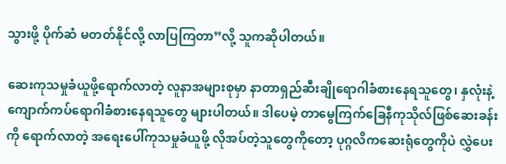သွားဖို့ ပိုက်ဆံ မတတ်နိုင်လို့ လာပြကြတာ”လို့ သူကဆိုပါတယ်။

ဆေးကုသမှုခံယူဖို့ရောက်လာတဲ့ လူနာအများစုမှာ နာတာရှည်ဆီးချိုရောဂါခံစားနေရသူတွေ၊ နှလုံးနဲ့ ကျောက်ကပ်ရောဂါခံစားနေရသူတွေ များပါတယ်။ ဒါပေမဲ့ တာမွေကြက်ခြေနီကုသိုလ်ဖြစ်ဆေးခန်းကို ရောက်လာတဲ့ အရေးပေါ်ကုသမှုခံယူဖို့ လိုအပ်တဲ့သူတွေကိုတော့ ပုဂ္ဂလိကဆေးရုံတွေကိုပဲ လွှဲပေး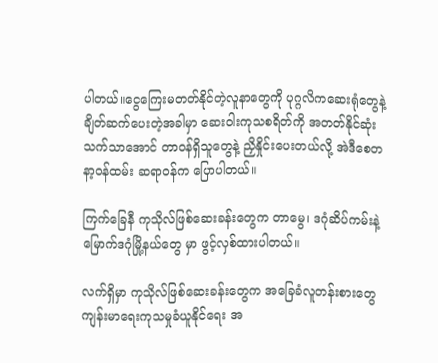ပါတယ်။ငွေကြေးမတတ်နိုင်တဲ့လူနာတွေကို ပုဂ္ဂလိကဆေးရုံတွေနဲ့ ချိတ်ဆက်ပေးတဲ့အခါမှာ ဆေးဝါးကုသစရိတ်ကို အတတ်နိုင်ဆုံး သက်သာအောင် တာဝန်ရှိသူတွေနဲ့ ညှိနှိုင်းပေးတယ်လို့ အဲဒီစေတနာ့ဝန်ထမ်း ဆရာဝန်က ပြောပါတယ်။

ကြက်ခြေနီ ကုသိုလ်ဖြစ်ဆေးခန်းတွေက တာမွေ၊ ဒဂုံဆိပ်ကမ်းနဲ့ မြောက်ဒဂုံမြို့နယ်တွေ မှာ ဖွင့်လှစ်ထားပါတယ်။

လက်ရှိမှာ ကုသိုလ်ဖြစ်ဆေးခန်းတွေက အခြေခံလူတန်းစားတွေ ကျန်းမာရေးကုသမှုခံယူနိုင်ရေး အ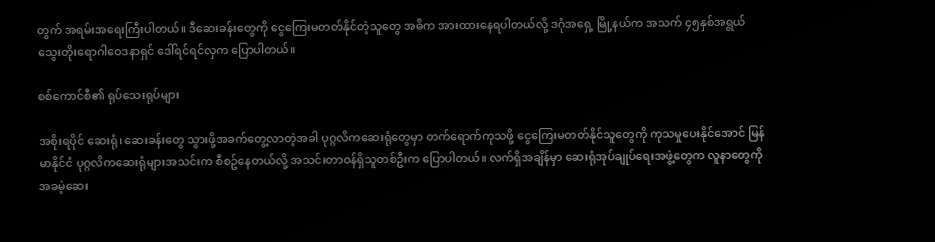တွက် အရမ်းအရေးကြီးပါတယ်။ ဒီဆေးခန်းတွေကို ငွေကြေးမတတ်နိုင်တဲ့သူတွေ အဓိက အားထားနေရပါတယ်လို့ ဒဂုံအရှေ့ မြို့နယ်က အသက် ၄၅နှစ်အရွယ် သွေးတိုးရောဂါဝေဒနာရှင် ဒေါ်ရင်ရင်လှက ပြောပါတယ်။

စစ်ကောင်စီ၏ ရုပ်သေးရုပ်များ

အစိုးရပိုင် ဆေးရုံ၊ ဆေးခန်းတွေ သွားဖို့အခက်တွေ့လာတဲ့အခါ ပုဂ္ဂလိကဆေးရုံတွေမှာ တက်ရောက်ကုသဖို့ ငွေကြေးမတတ်နိုင်သူတွေကို ကုသမှုပေးနိုင်အောင် မြန်မာနိုင်ငံ ပုဂ္ဂလိကဆေးရုံများအသင်းက စီစဥ်နေတယ်လို့ အသင်းတာဝန်ရှိသူတစ်ဦးက ပြောပါတယ်။ လက်ရှိအချိန်မှာ ဆေးရုံအုပ်ချုပ်ရေးအဖွဲ့တွေက လူနာတွေကို အခမဲ့ဆေး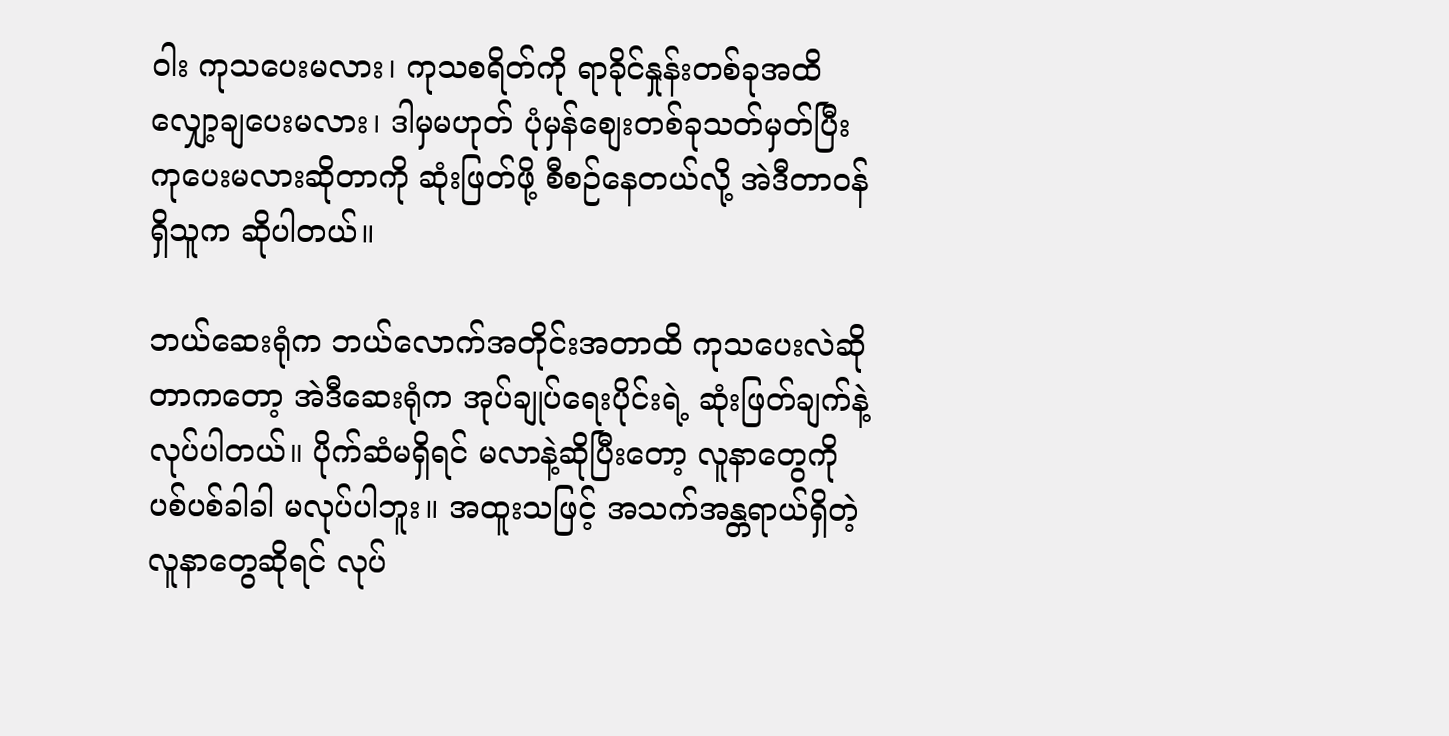ဝါး ကုသပေးမလား၊ ကုသစရိတ်ကို ရာခိုင်နှုန်းတစ်ခုအထိ လျှော့ချပေးမလား၊ ဒါမှမဟုတ် ပုံမှန်စျေးတစ်ခုသတ်မှတ်ပြီး ကုပေးမလားဆိုတာကို ဆုံးဖြတ်ဖို့ စီစဉ်နေတယ်လို့ အဲဒီတာဝန်ရှိသူက ဆိုပါတယ်။

ဘယ်ဆေးရုံက ဘယ်လောက်အတိုင်းအတာထိ ကုသပေးလဲဆိုတာကတော့ အဲဒီဆေးရုံက အုပ်ချုပ်ရေးပိုင်းရဲ့ ဆုံးဖြတ်ချက်နဲ့ လုပ်ပါတယ်။ ပိုက်ဆံမရှိရင် မလာနဲ့ဆိုပြီးတော့ လူနာတွေကို ပစ်ပစ်ခါခါ မလုပ်ပါဘူး။ အထူးသဖြင့် အသက်အန္တရာယ်ရှိတဲ့လူနာတွေဆိုရင် လုပ်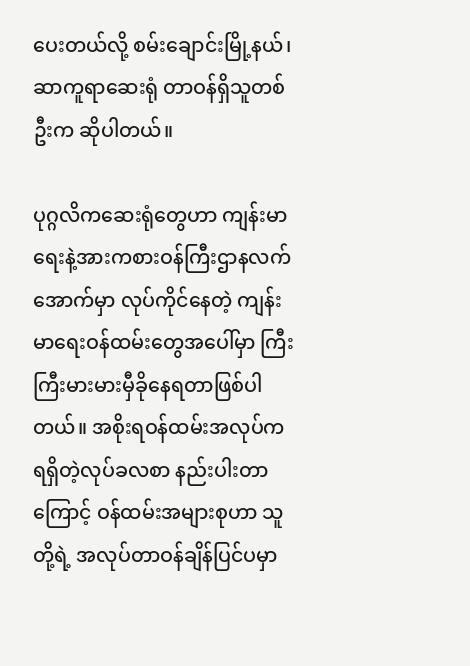ပေးတယ်လို့ စမ်းချောင်းမြို့နယ်၊ ဆာကူရာဆေးရုံ တာဝန်ရှိသူတစ်ဦးက ဆိုပါတယ်။

ပုဂ္ဂလိကဆေးရုံတွေဟာ ကျန်းမာရေးနဲ့အားကစားဝန်ကြီးဌာနလက်အောက်မှာ လုပ်ကိုင်နေတဲ့ ကျန်းမာရေးဝန်ထမ်းတွေအပေါ်မှာ ကြီးကြီးမားမားမှီခိုနေရတာဖြစ်ပါတယ်။ အစိုးရဝန်ထမ်းအလုပ်က ရရှိတဲ့လုပ်ခလစာ နည်းပါးတာကြောင့် ဝန်ထမ်းအများစုဟာ သူတို့ရဲ့ အလုပ်တာဝန်ချိန်ပြင်ပမှာ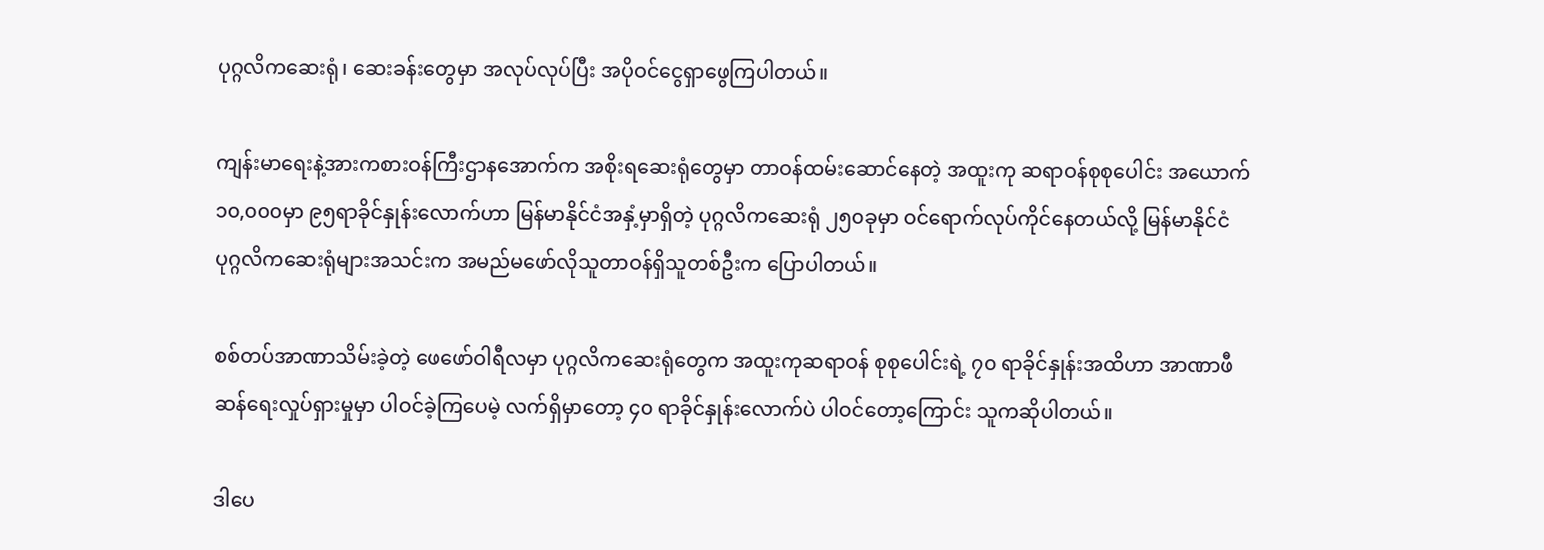ပုဂ္ဂလိကဆေးရုံ၊ ဆေးခန်းတွေမှာ အလုပ်လုပ်ပြီး အပိုဝင်ငွေရှာဖွေကြပါတယ်။

ကျန်းမာရေးနဲ့အားကစားဝန်ကြီးဌာနအောက်က အစိုးရဆေးရုံတွေမှာ တာဝန်ထမ်းဆောင်နေတဲ့ အထူးကု ဆရာဝန်စုစုပေါင်း အယောက် ၁၀,၀၀၀မှာ ၉၅ရာခိုင်နှုန်းလောက်ဟာ မြန်မာနိုင်ငံအနှံ့မှာရှိတဲ့ ပုဂ္ဂလိကဆေးရုံ ၂၅၀ခုမှာ ဝင်ရောက်လုပ်ကိုင်နေတယ်လို့ မြန်မာနိုင်ငံပုဂ္ဂလိကဆေးရုံများအသင်းက အမည်မဖော်လိုသူတာဝန်ရှိသူတစ်ဦးက ပြောပါတယ်။

စစ်တပ်အာဏာသိမ်းခဲ့တဲ့ ဖေဖော်ဝါရီလမှာ ပုဂ္ဂလိကဆေးရုံတွေက အထူးကုဆရာဝန် စုစုပေါင်းရဲ့ ၇၀ ရာခိုင်နှုန်းအထိဟာ အာဏာဖီဆန်ရေးလှုပ်ရှားမှုမှာ ပါဝင်ခဲ့ကြပေမဲ့ လက်ရှိမှာတော့ ၄၀ ရာခိုင်နှုန်းလောက်ပဲ ပါဝင်တော့ကြောင်း သူကဆိုပါတယ်။

ဒါပေ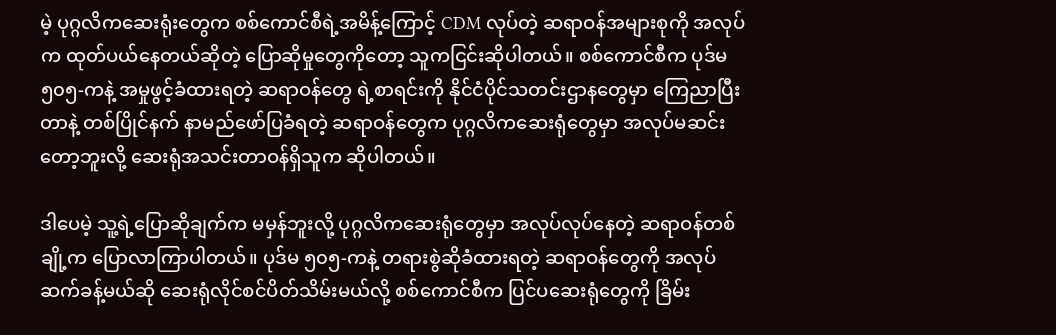မဲ့ ပုဂ္ဂလိကဆေးရုံးတွေက စစ်ကောင်စီရဲ့အမိန့်ကြောင့် CDM လုပ်တဲ့ ဆရာဝန်အများစုကို အလုပ်က ထုတ်ပယ်နေတယ်ဆိုတဲ့ ပြောဆိုမှုတွေကိုတော့ သူကငြင်းဆိုပါတယ်။ စစ်ကောင်စီက ပုဒ်မ ၅၀၅-ကနဲ့ အမှုဖွင့်ခံထားရတဲ့ ဆရာဝန်တွေ ရဲ့စာရင်းကို နိုင်ငံပိုင်သတင်းဌာနတွေမှာ ကြေညာပြီးတာနဲ့ တစ်ပြိုင်နက် နာမည်ဖော်ပြခံရတဲ့ ဆရာဝန်တွေက ပုဂ္ဂလိကဆေးရုံတွေမှာ အလုပ်မဆင်းတော့ဘူးလို့ ဆေးရုံအသင်းတာဝန်ရှိသူက ဆိုပါတယ်။

ဒါပေမဲ့ သူ့ရဲ့ပြောဆိုချက်က မမှန်ဘူးလို့ ပုဂ္ဂလိကဆေးရုံတွေမှာ အလုပ်လုပ်နေတဲ့ ဆရာဝန်တစ်ချို့က ပြောလာကြာပါတယ်။ ပုဒ်မ ၅၀၅-ကနဲ့ တရားစွဲဆိုခံထားရတဲ့ ဆရာဝန်တွေကို အလုပ်ဆက်ခန့်မယ်ဆို ဆေးရုံလိုင်စင်ပိတ်သိမ်းမယ်လို့ စစ်ကောင်စီက ပြင်ပဆေးရုံတွေကို ခြိမ်း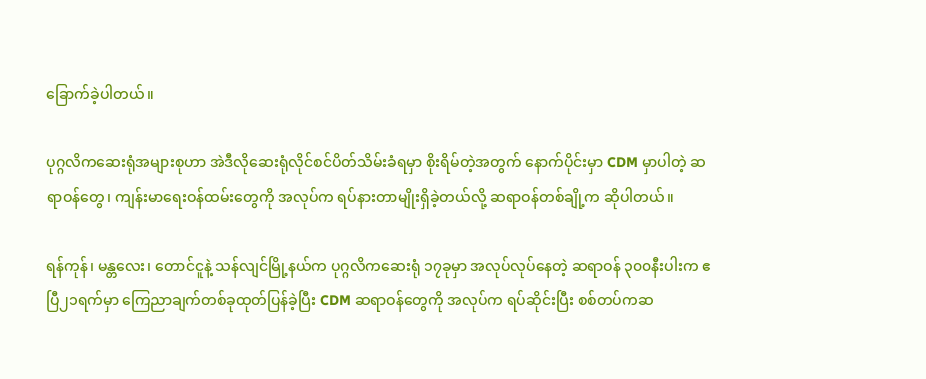ခြောက်ခဲ့ပါတယ်။

ပုဂ္ဂလိကဆေးရုံအများစုဟာ အဲဒီလိုဆေးရုံလိုင်စင်ပိတ်သိမ်းခံရမှာ စိုးရိမ်တဲ့အတွက် နောက်ပိုင်းမှာ CDM မှာပါတဲ့ ဆရာဝန်တွေ၊ ကျန်းမာရေးဝန်ထမ်းတွေကို အလုပ်က ရပ်နားတာမျိုးရှိခဲ့တယ်လို့ ဆရာဝန်တစ်ချို့က ဆိုပါတယ်။

ရန်ကုန်၊ မန္တလေး၊ တောင်ငူနဲ့ သန်လျင်မြို့နယ်က ပုဂ္ဂလိကဆေးရုံ ၁၇ခုမှာ အလုပ်လုပ်နေတဲ့ ဆရာဝန် ၃၀၀နီးပါးက ဧပြီ၂၁ရက်မှာ ကြေညာချက်တစ်ခုထုတ်ပြန်ခဲ့ပြီး CDM ဆရာဝန်တွေကို အလုပ်က ရပ်ဆိုင်းပြီး စစ်တပ်ကဆ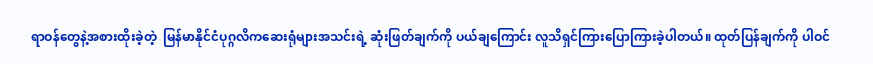ရာဝန်တွေနဲ့အစားထိုးခဲ့တဲ့  မြန်မာနိုင်ငံပုဂ္ဂလိကဆေးရုံများအသင်းရဲ့ ဆုံးဖြတ်ချက်ကို ပယ်ချကြောင်း လူသိရှင်ကြားပြောကြားခဲ့ပါတယ်။ ထုတ်ပြန်ချက်ကို ပါဝင်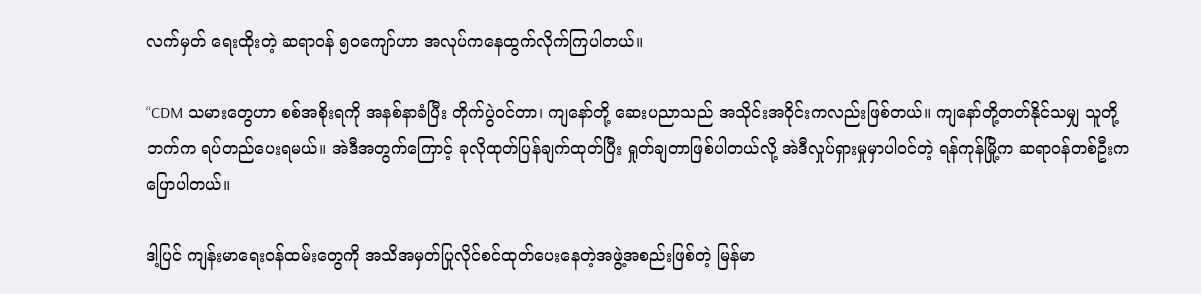လက်မှတ် ရေးထိုးတဲ့ ဆရာဝန် ၅၀ကျော်ဟာ အလုပ်ကနေထွက်လိုက်ကြပါတယ်။

“CDM သမားတွေဟာ စစ်အစိုးရကို အနစ်နာခံပြီး တိုက်ပွဲဝင်တာ၊ ကျနော်တို့ ဆေးပညာသည် အသိုင်းအဝိုင်းကလည်းဖြစ်တယ်။ ကျနော်တို့တတ်နိုင်သမျှ သူတို့ဘက်က ရပ်တည်ပေးရမယ်။ အဲဒီအတွက်ကြောင့် ခုလိုထုတ်ပြန်ချက်ထုတ်ပြီး ရှုတ်ချတာဖြစ်ပါတယ်လို့ အဲဒီလှုပ်ရှားမှုမှာပါဝင်တဲ့ ရန်ကုန်မြို့က ဆရာဝန်တစ်ဦးက ပြောပါတယ်။

ဒါ့ပြင် ကျန်းမာရေးဝန်ထမ်းတွေကို အသိအမှတ်ပြုလိုင်စင်ထုတ်ပေးနေတဲ့အဖွဲ့အစည်းဖြစ်တဲ့ မြန်မာ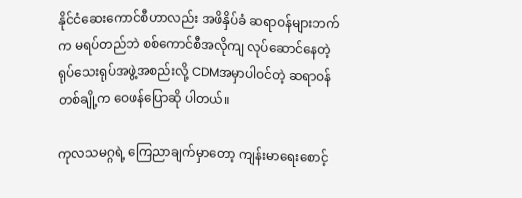နိုင်ငံဆေးကောင်စီဟာလည်း အဖိနှိပ်ခံ ဆရာဝန်များဘက်က မရပ်တည်ဘဲ စစ်ကောင်စီအလိုကျ လုပ်ဆောင်နေတဲ့ ရုပ်သေးရုပ်အဖွဲ့အစည်းလို့ CDMအမှာပါဝင်တဲ့ ဆရာဝန်တစ်ချို့က ဝေဖန်ပြောဆို ပါတယ်။

ကုလသမဂ္ဂရဲ့ ကြေညာချက်မှာတော့ ကျန်းမာရေးစောင့်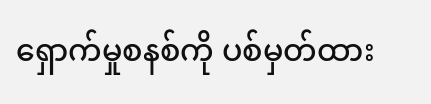ရှောက်မှုစနစ်ကို ပစ်မှတ်ထား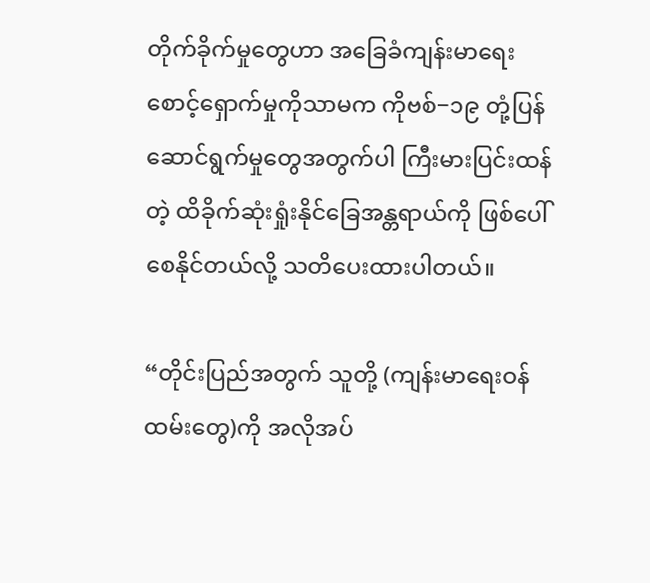တိုက်ခိုက်မှုတွေဟာ အခြေခံကျန်းမာရေးစောင့်ရှောက်မှုကိုသာမက ကိုဗစ်−၁၉ တုံ့ပြန်ဆောင်ရွက်မှုတွေအတွက်ပါ ကြီးမားပြင်းထန်တဲ့ ထိခိုက်ဆုံးရှုံးနိုင်ခြေအန္တရာယ်ကို ဖြစ်ပေါ်စေနိုင်တယ်လို့ သတိပေးထားပါတယ်။

“တိုင်းပြည်အတွက် သူတို့ (ကျန်းမာရေးဝန်ထမ်းတွေ)ကို အလိုအပ်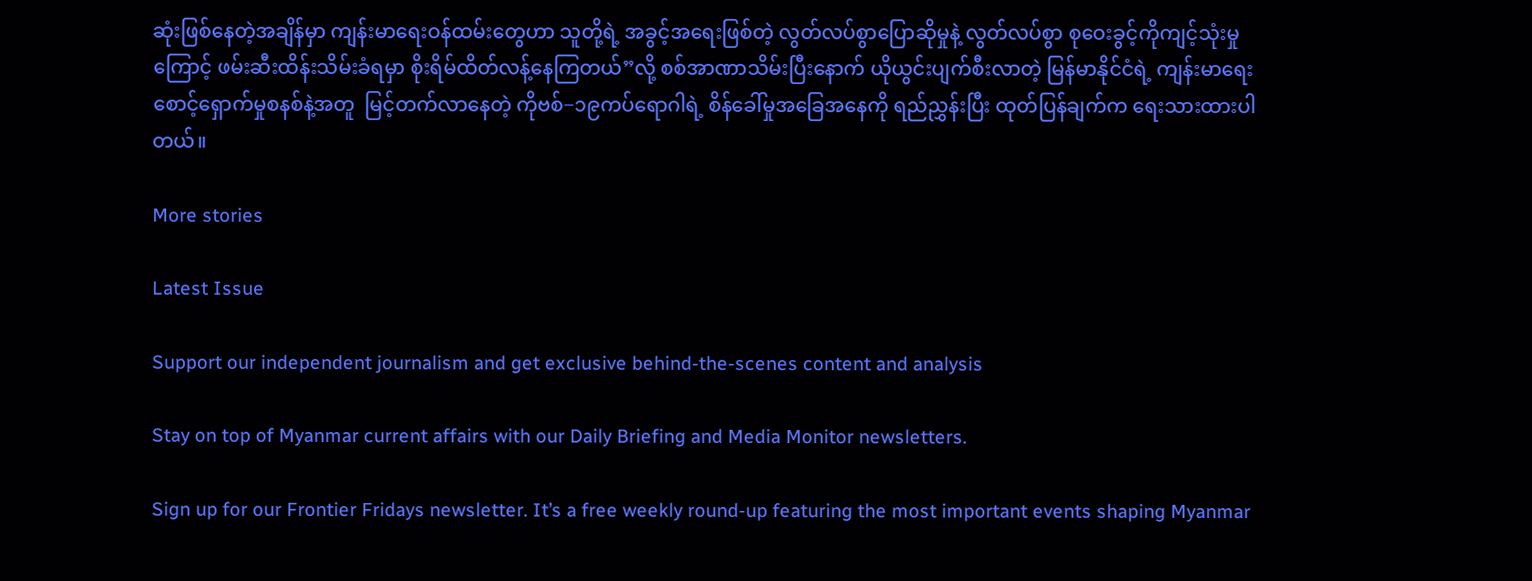ဆုံးဖြစ်နေတဲ့အချိန်မှာ ကျန်းမာရေးဝန်ထမ်းတွေဟာ သူတို့ရဲ့ အခွင့်အရေးဖြစ်တဲ့ လွတ်လပ်စွာပြောဆိုမှုနဲ့ လွတ်လပ်စွာ စုဝေးခွင့်ကိုကျင့်သုံးမှုကြောင့် ဖမ်းဆီးထိန်းသိမ်းခံရမှာ စိုးရိမ်ထိတ်လန့်နေကြတယ်”လို့ စစ်အာဏာသိမ်းပြီးနောက် ယိုယွင်းပျက်စီးလာတဲ့ မြန်မာနိုင်ငံရဲ့ ကျန်းမာရေးစောင့်ရှောက်မှုစနစ်နဲ့အတူ  မြင့်တက်လာနေတဲ့ ကိုဗစ်−၁၉ကပ်ရောဂါရဲ့ စိန်ခေါ်မှုအခြေအနေကို ရည်ညွှန်းပြီး ထုတ်ပြန်ချက်က ရေးသားထားပါတယ်။

More stories

Latest Issue

Support our independent journalism and get exclusive behind-the-scenes content and analysis

Stay on top of Myanmar current affairs with our Daily Briefing and Media Monitor newsletters.

Sign up for our Frontier Fridays newsletter. It’s a free weekly round-up featuring the most important events shaping Myanmar